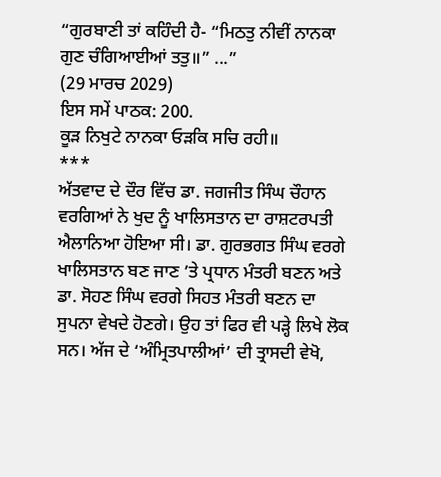“ਗੁਰਬਾਣੀ ਤਾਂ ਕਹਿੰਦੀ ਹੈ- “ਮਿਠਤੁ ਨੀਵੀਂ ਨਾਨਕਾ ਗੁਣ ਚੰਗਿਆਈਆਂ ਤਤੁ॥” ...”
(29 ਮਾਰਚ 2029)
ਇਸ ਸਮੇਂ ਪਾਠਕ: 200.
ਕੂੜ ਨਿਖੁਟੇ ਨਾਨਕਾ ਓੜਕਿ ਸਚਿ ਰਹੀ॥
***
ਅੱਤਵਾਦ ਦੇ ਦੌਰ ਵਿੱਚ ਡਾ. ਜਗਜੀਤ ਸਿੰਘ ਚੌਹਾਨ ਵਰਗਿਆਂ ਨੇ ਖੁਦ ਨੂੰ ਖਾਲਿਸਤਾਨ ਦਾ ਰਾਸ਼ਟਰਪਤੀ ਐਲਾਨਿਆ ਹੋਇਆ ਸੀ। ਡਾ. ਗੁਰਭਗਤ ਸਿੰਘ ਵਰਗੇ ਖਾਲਿਸਤਾਨ ਬਣ ਜਾਣ ’ਤੇ ਪ੍ਰਧਾਨ ਮੰਤਰੀ ਬਣਨ ਅਤੇ ਡਾ. ਸੋਹਣ ਸਿੰਘ ਵਰਗੇ ਸਿਹਤ ਮੰਤਰੀ ਬਣਨ ਦਾ ਸੁਪਨਾ ਵੇਖਦੇ ਹੋਣਗੇ। ਉਹ ਤਾਂ ਫਿਰ ਵੀ ਪੜ੍ਹੇ ਲਿਖੇ ਲੋਕ ਸਨ। ਅੱਜ ਦੇ ‘ਅੰਮ੍ਰਿਤਪਾਲੀਆਂ’ ਦੀ ਤ੍ਰਾਸਦੀ ਵੇਖੋ,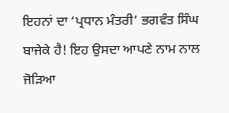ਇਹਨਾਂ ਦਾ ‘ਪ੍ਰਧਾਨ ਮੰਤਰੀ’ ਭਗਵੰਤ ਸਿੰਘ ਬਾਜੇਕੇ ਹੈ! ਇਹ ਉਸਦਾ ਆਪਣੇ ਨਾਮ ਨਾਲ ਜੋੜਿਆ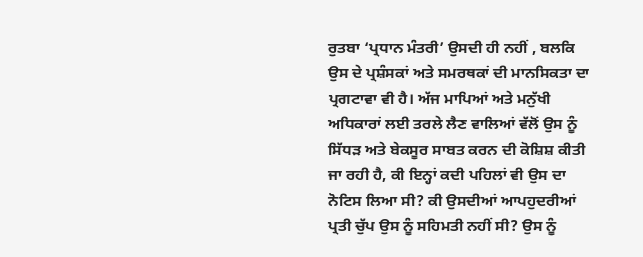ਰੁਤਬਾ ‘ਪ੍ਰਧਾਨ ਮੰਤਰੀ’ ਉਸਦੀ ਹੀ ਨਹੀਂ , ਬਲਕਿ ਉਸ ਦੇ ਪ੍ਰਸ਼ੰਸਕਾਂ ਅਤੇ ਸਮਰਥਕਾਂ ਦੀ ਮਾਨਸਿਕਤਾ ਦਾ ਪ੍ਰਗਟਾਵਾ ਵੀ ਹੈ। ਅੱਜ ਮਾਪਿਆਂ ਅਤੇ ਮਨੁੱਖੀ ਅਧਿਕਾਰਾਂ ਲਈ ਤਰਲੇ ਲੈਣ ਵਾਲਿਆਂ ਵੱਲੋਂ ਉਸ ਨੂੰ ਸਿੱਧੜ ਅਤੇ ਬੇਕਸੂਰ ਸਾਬਤ ਕਰਨ ਦੀ ਕੋਸ਼ਿਸ਼ ਕੀਤੀ ਜਾ ਰਹੀ ਹੈ, ਕੀ ਇਨ੍ਹਾਂ ਕਦੀ ਪਹਿਲਾਂ ਵੀ ਉਸ ਦਾ ਨੋਟਿਸ ਲਿਆ ਸੀ? ਕੀ ਉਸਦੀਆਂ ਆਪਹੁਦਰੀਆਂ ਪ੍ਰਤੀ ਚੁੱਪ ਉਸ ਨੂੰ ਸਹਿਮਤੀ ਨਹੀਂ ਸੀ? ਉਸ ਨੂੰ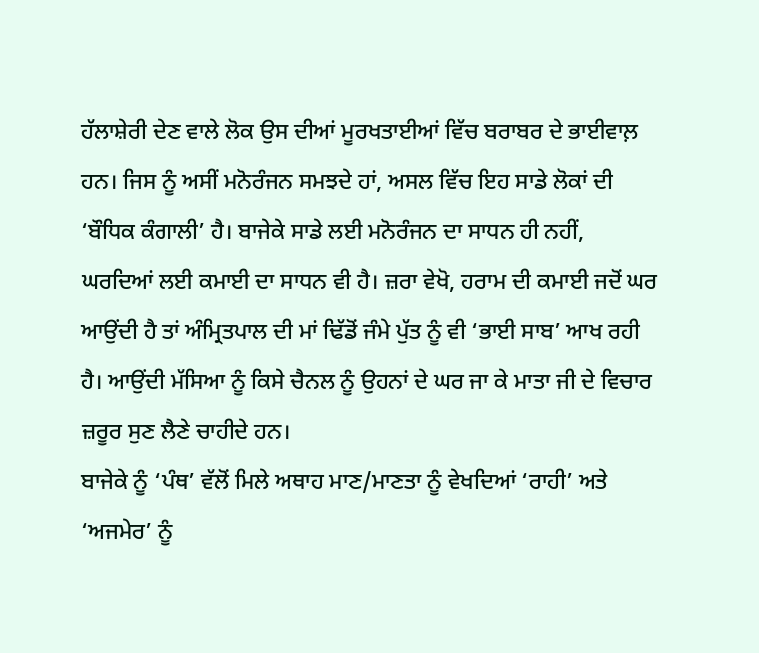ਹੱਲਾਸ਼ੇਰੀ ਦੇਣ ਵਾਲੇ ਲੋਕ ਉਸ ਦੀਆਂ ਮੂਰਖਤਾਈਆਂ ਵਿੱਚ ਬਰਾਬਰ ਦੇ ਭਾਈਵਾਲ਼ ਹਨ। ਜਿਸ ਨੂੰ ਅਸੀਂ ਮਨੋਰੰਜਨ ਸਮਝਦੇ ਹਾਂ, ਅਸਲ ਵਿੱਚ ਇਹ ਸਾਡੇ ਲੋਕਾਂ ਦੀ ‘ਬੌਧਿਕ ਕੰਗਾਲੀ’ ਹੈ। ਬਾਜੇਕੇ ਸਾਡੇ ਲਈ ਮਨੋਰੰਜਨ ਦਾ ਸਾਧਨ ਹੀ ਨਹੀਂ, ਘਰਦਿਆਂ ਲਈ ਕਮਾਈ ਦਾ ਸਾਧਨ ਵੀ ਹੈ। ਜ਼ਰਾ ਵੇਖੋ, ਹਰਾਮ ਦੀ ਕਮਾਈ ਜਦੋਂ ਘਰ ਆਉਂਦੀ ਹੈ ਤਾਂ ਅੰਮ੍ਰਿਤਪਾਲ ਦੀ ਮਾਂ ਢਿੱਡੋਂ ਜੰਮੇ ਪੁੱਤ ਨੂੰ ਵੀ ‘ਭਾਈ ਸਾਬ’ ਆਖ ਰਹੀ ਹੈ। ਆਉਂਦੀ ਮੱਸਿਆ ਨੂੰ ਕਿਸੇ ਚੈਨਲ ਨੂੰ ਉਹਨਾਂ ਦੇ ਘਰ ਜਾ ਕੇ ਮਾਤਾ ਜੀ ਦੇ ਵਿਚਾਰ ਜ਼ਰੂਰ ਸੁਣ ਲੈਣੇ ਚਾਹੀਦੇ ਹਨ।
ਬਾਜੇਕੇ ਨੂੰ ‘ਪੰਥ’ ਵੱਲੋਂ ਮਿਲੇ ਅਥਾਹ ਮਾਣ/ਮਾਣਤਾ ਨੂੰ ਵੇਖਦਿਆਂ ‘ਰਾਹੀ’ ਅਤੇ ‘ਅਜਮੇਰ’ ਨੂੰ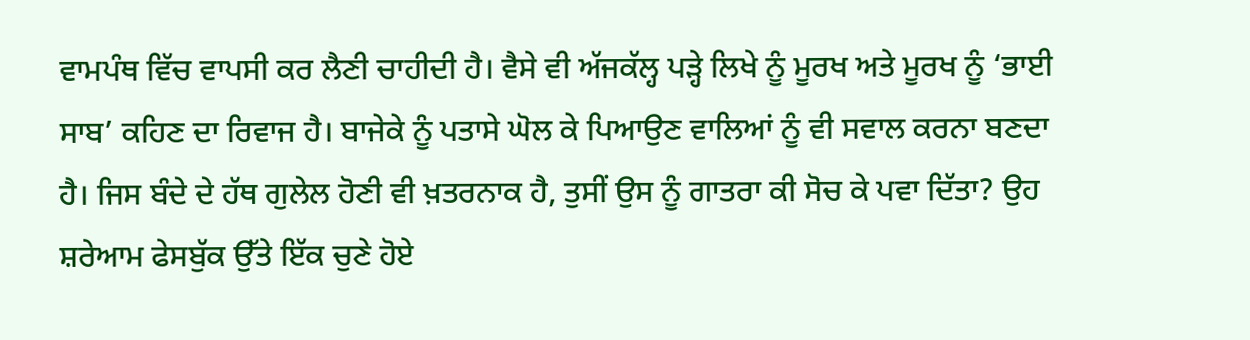ਵਾਮਪੰਥ ਵਿੱਚ ਵਾਪਸੀ ਕਰ ਲੈਣੀ ਚਾਹੀਦੀ ਹੈ। ਵੈਸੇ ਵੀ ਅੱਜਕੱਲ੍ਹ ਪੜ੍ਹੇ ਲਿਖੇ ਨੂੰ ਮੂਰਖ ਅਤੇ ਮੂਰਖ ਨੂੰ ‘ਭਾਈ ਸਾਬ’ ਕਹਿਣ ਦਾ ਰਿਵਾਜ ਹੈ। ਬਾਜੇਕੇ ਨੂੰ ਪਤਾਸੇ ਘੋਲ ਕੇ ਪਿਆਉਣ ਵਾਲਿਆਂ ਨੂੰ ਵੀ ਸਵਾਲ ਕਰਨਾ ਬਣਦਾ ਹੈ। ਜਿਸ ਬੰਦੇ ਦੇ ਹੱਥ ਗੁਲੇਲ ਹੋਣੀ ਵੀ ਖ਼ਤਰਨਾਕ ਹੈ, ਤੁਸੀਂ ਉਸ ਨੂੰ ਗਾਤਰਾ ਕੀ ਸੋਚ ਕੇ ਪਵਾ ਦਿੱਤਾ? ਉਹ ਸ਼ਰੇਆਮ ਫੇਸਬੁੱਕ ਉੱਤੇ ਇੱਕ ਚੁਣੇ ਹੋਏ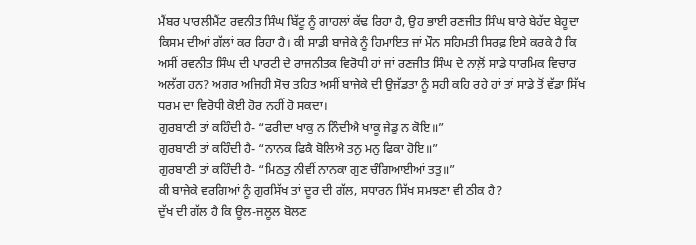ਮੈਂਬਰ ਪਾਰਲੀਮੈਂਟ ਰਵਨੀਤ ਸਿੰਘ ਬਿੱਟੂ ਨੂੰ ਗਾਹਲਾਂ ਕੱਢ ਰਿਹਾ ਹੈ, ਉਹ ਭਾਈ ਰਣਜੀਤ ਸਿੰਘ ਬਾਰੇ ਬੇਹੱਦ ਬੇਹੂਦਾ ਕਿਸਮ ਦੀਆਂ ਗੱਲਾਂ ਕਰ ਰਿਹਾ ਹੈ। ਕੀ ਸਾਡੀ ਬਾਜੇਕੇ ਨੂੰ ਹਿਮਾਇਤ ਜਾਂ ਮੌਨ ਸਹਿਮਤੀ ਸਿਰਫ਼ ਇਸੇ ਕਰਕੇ ਹੈ ਕਿ ਅਸੀਂ ਰਵਨੀਤ ਸਿੰਘ ਦੀ ਪਾਰਟੀ ਦੇ ਰਾਜਨੀਤਕ ਵਿਰੋਧੀ ਹਾਂ ਜਾਂ ਰਣਜੀਤ ਸਿੰਘ ਦੇ ਨਾਲ਼ੋਂ ਸਾਡੇ ਧਾਰਮਿਕ ਵਿਚਾਰ ਅਲੱਗ ਹਨ? ਅਗਰ ਅਜਿਹੀ ਸੋਚ ਤਹਿਤ ਅਸੀਂ ਬਾਜੇਕੇ ਦੀ ਉਜੱਡਤਾ ਨੂੰ ਸਹੀ ਕਹਿ ਰਹੇ ਹਾਂ ਤਾਂ ਸਾਡੇ ਤੋਂ ਵੱਡਾ ਸਿੱਖ ਧਰਮ ਦਾ ਵਿਰੋਧੀ ਕੋਈ ਹੋਰ ਨਹੀਂ ਹੋ ਸਕਦਾ।
ਗੁਰਬਾਣੀ ਤਾਂ ਕਹਿੰਦੀ ਹੈ- “ਫਰੀਦਾ ਖਾਕੁ ਨ ਨਿੰਦੀਐ ਖਾਕੂ ਜੇਡੁ ਨ ਕੋਇ॥”
ਗੁਰਬਾਣੀ ਤਾਂ ਕਹਿੰਦੀ ਹੈ- “ਨਾਨਕ ਫਿਕੈ ਬੋਲਿਐ ਤਨੁ ਮਨੁ ਫਿਕਾ ਹੋਇ॥”
ਗੁਰਬਾਣੀ ਤਾਂ ਕਹਿੰਦੀ ਹੈ- “ਮਿਠਤੁ ਨੀਵੀਂ ਨਾਨਕਾ ਗੁਣ ਚੰਗਿਆਈਆਂ ਤਤੁ॥”
ਕੀ ਬਾਜੇਕੇ ਵਰਗਿਆਂ ਨੂੰ ਗੁਰਸਿੱਖ ਤਾਂ ਦੂਰ ਦੀ ਗੱਲ, ਸਧਾਰਨ ਸਿੱਖ ਸਮਝਣਾ ਵੀ ਠੀਕ ਹੈ?
ਦੁੱਖ ਦੀ ਗੱਲ ਹੈ ਕਿ ਊਲ-ਜਲੂਲ ਬੋਲਣ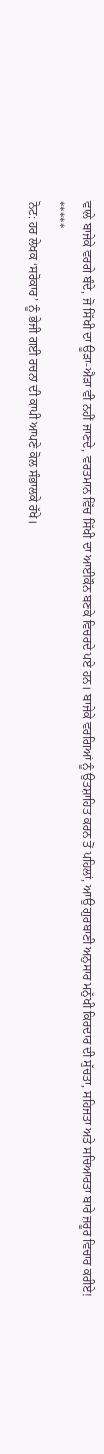ਵਾਲੇ ਬਾਜੇਕੇ ਵਰਗੇ ਬੰਦੇ, ਜੋ ਸਿੱਖੀ ਦਾ ਊੜਾ-ਐੜਾ ਵੀ ਨਹੀਂ ਜਾਣਦੇ, ਵਰਤਮਾਨ ਵਿੱਚ ਸਿੱਖੀ ਦਾ ਆਈਕੌਨ ਬਣਕੇ ਵਿਚਰਦੇ ਪਏ ਹਨ। ਬਾਜੇਕੇ ਵਰਗਿਆਂ ਨੂੰ ਉਤਸ਼ਾਹਿਤ ਕਰਨ ਤੋਂ ਪਹਿਲਾਂ, ਆਉ ਗੁਰਬਾਣੀ ਅਨੁਸਾਰ ਮਨੁੱਖੀ ਕਿਰਦਾਰ ਦੀ ਸੁੱਚਤਾ, ਸਹਿਜਤਾ ਅਤੇ ਸਚਿਆਰਤਾ ਬਾਰੇ ਜ਼ਰੂਰ ਵਿਚਾਰ ਕਰੀਏ!
*****
ਨੋਟ: ਹਰ ਲੇਖਕ ‘ਸਰੋਕਾਰ’ ਨੂੰ ਭੇਜੀ ਗਈ ਰਚਨਾ ਦੀ ਕਾਪੀ ਆਪਣੇ ਕੋਲ ਸੰਭਾਲਕੇ ਰੱਖੇ।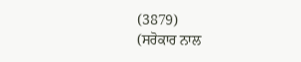(3879)
(ਸਰੋਕਾਰ ਨਾਲ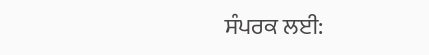ਸੰਪਰਕ ਲਈ: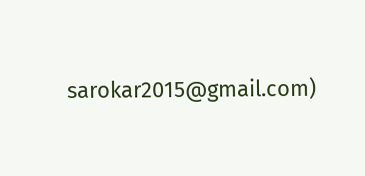sarokar2015@gmail.com)